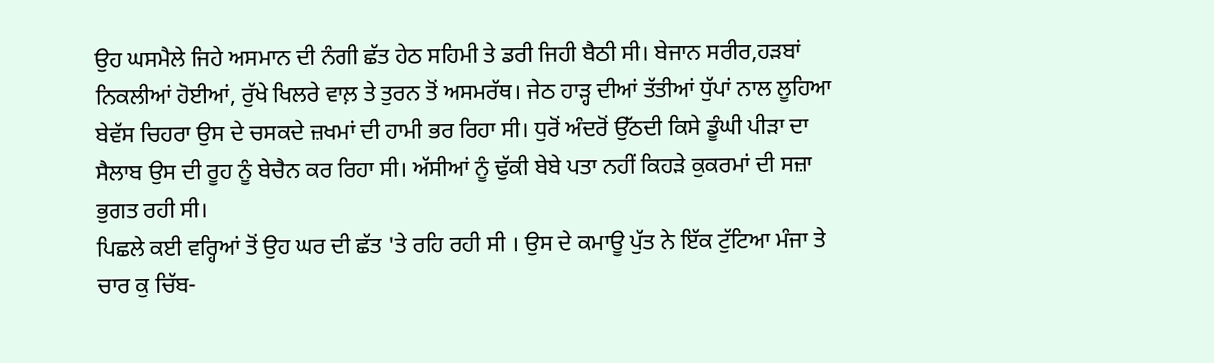ਉਹ ਘਸਮੈਲੇ ਜਿਹੇ ਅਸਮਾਨ ਦੀ ਨੰਗੀ ਛੱਤ ਹੇਠ ਸਹਿਮੀ ਤੇ ਡਰੀ ਜਿਹੀ ਬੈਠੀ ਸੀ। ਬੇਜਾਨ ਸਰੀਰ,ਹੜਬਾਂ ਨਿਕਲੀਆਂ ਹੋਈਆਂ, ਰੁੱਖੇ ਖਿਲਰੇ ਵਾਲ਼ ਤੇ ਤੁਰਨ ਤੋਂ ਅਸਮਰੱਥ। ਜੇਠ ਹਾੜ੍ਹ ਦੀਆਂ ਤੱਤੀਆਂ ਧੁੱਪਾਂ ਨਾਲ ਲੂਹਿਆ ਬੇਵੱਸ ਚਿਹਰਾ ਉਸ ਦੇ ਚਸਕਦੇ ਜ਼ਖਮਾਂ ਦੀ ਹਾਮੀ ਭਰ ਰਿਹਾ ਸੀ। ਧੁਰੋਂ ਅੰਦਰੋਂ ਉੱਠਦੀ ਕਿਸੇ ਡੂੰਘੀ ਪੀੜਾ ਦਾ ਸੈਲਾਬ ਉਸ ਦੀ ਰੂਹ ਨੂੰ ਬੇਚੈਨ ਕਰ ਰਿਹਾ ਸੀ। ਅੱਸੀਆਂ ਨੂੰ ਢੁੱਕੀ ਬੇਬੇ ਪਤਾ ਨਹੀਂ ਕਿਹੜੇ ਕੁਕਰਮਾਂ ਦੀ ਸਜ਼ਾ ਭੁਗਤ ਰਹੀ ਸੀ।
ਪਿਛਲੇ ਕਈ ਵਰ੍ਹਿਆਂ ਤੋਂ ਉਹ ਘਰ ਦੀ ਛੱਤ 'ਤੇ ਰਹਿ ਰਹੀ ਸੀ । ਉਸ ਦੇ ਕਮਾਊ ਪੁੱਤ ਨੇ ਇੱਕ ਟੁੱਟਿਆ ਮੰਜਾ ਤੇ ਚਾਰ ਕੁ ਚਿੱਬ-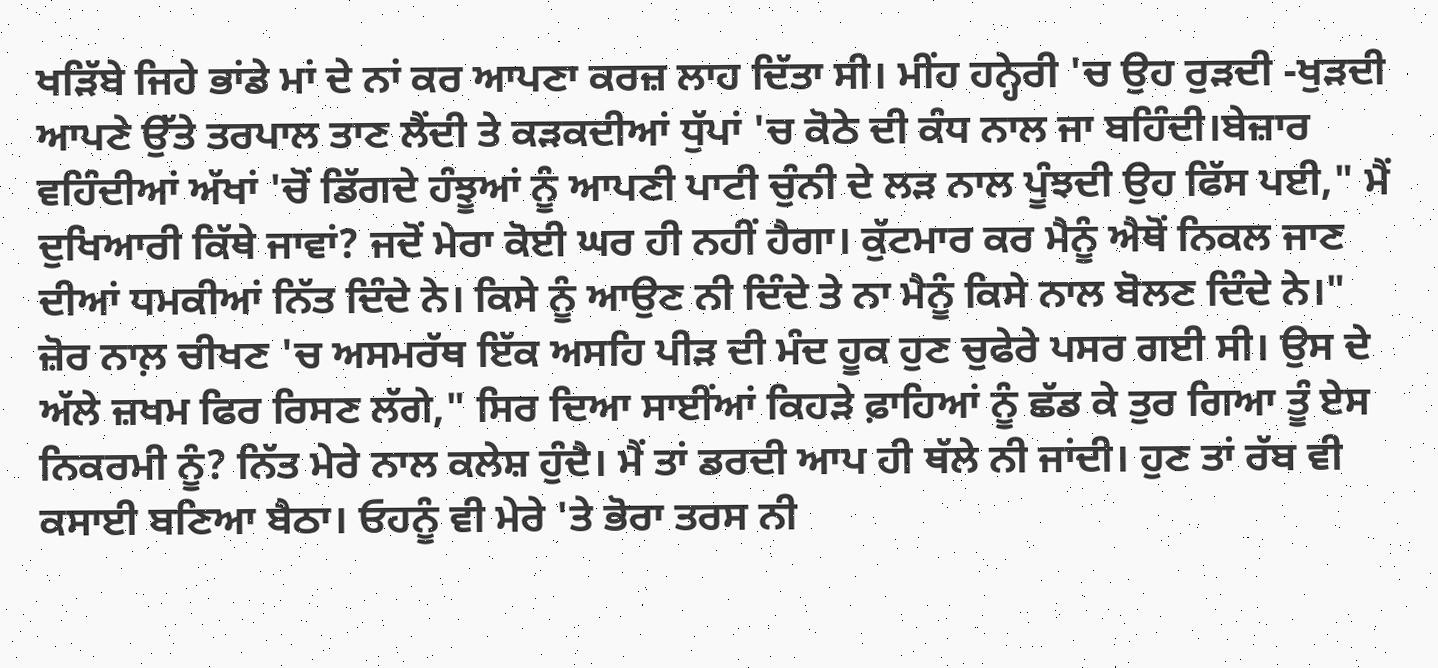ਖੜਿੱਬੇ ਜਿਹੇ ਭਾਂਡੇ ਮਾਂ ਦੇ ਨਾਂ ਕਰ ਆਪਣਾ ਕਰਜ਼ ਲਾਹ ਦਿੱਤਾ ਸੀ। ਮੀਂਹ ਹਨ੍ਹੇਰੀ 'ਚ ਉਹ ਰੁੜਦੀ -ਖੁੜਦੀ ਆਪਣੇ ਉੱਤੇ ਤਰਪਾਲ ਤਾਣ ਲੈਂਦੀ ਤੇ ਕੜਕਦੀਆਂ ਧੁੱਪਾਂ 'ਚ ਕੋਠੇ ਦੀ ਕੰਧ ਨਾਲ ਜਾ ਬਹਿੰਦੀ।ਬੇਜ਼ਾਰ ਵਹਿੰਦੀਆਂ ਅੱਖਾਂ 'ਚੋਂ ਡਿੱਗਦੇ ਹੰਝੂਆਂ ਨੂੰ ਆਪਣੀ ਪਾਟੀ ਚੁੰਨੀ ਦੇ ਲੜ ਨਾਲ ਪੂੰਝਦੀ ਉਹ ਫਿੱਸ ਪਈ," ਮੈਂ ਦੁਖਿਆਰੀ ਕਿੱਥੇ ਜਾਵਾਂ? ਜਦੋਂ ਮੇਰਾ ਕੋਈ ਘਰ ਹੀ ਨਹੀਂ ਹੈਗਾ। ਕੁੱਟਮਾਰ ਕਰ ਮੈਨੂੰ ਐਥੋਂ ਨਿਕਲ ਜਾਣ ਦੀਆਂ ਧਮਕੀਆਂ ਨਿੱਤ ਦਿੰਦੇ ਨੇ। ਕਿਸੇ ਨੂੰ ਆਉਣ ਨੀ ਦਿੰਦੇ ਤੇ ਨਾ ਮੈਨੂੰ ਕਿਸੇ ਨਾਲ ਬੋਲਣ ਦਿੰਦੇ ਨੇ।"
ਜ਼ੋਰ ਨਾਲ਼ ਚੀਖਣ 'ਚ ਅਸਮਰੱਥ ਇੱਕ ਅਸਹਿ ਪੀੜ ਦੀ ਮੰਦ ਹੂਕ ਹੁਣ ਚੁਫੇਰੇ ਪਸਰ ਗਈ ਸੀ। ਉਸ ਦੇ ਅੱਲੇ ਜ਼ਖਮ ਫਿਰ ਰਿਸਣ ਲੱਗੇ," ਸਿਰ ਦਿਆ ਸਾਈਂਆਂ ਕਿਹੜੇ ਫ਼ਾਹਿਆਂ ਨੂੰ ਛੱਡ ਕੇ ਤੁਰ ਗਿਆ ਤੂੰ ਏਸ ਨਿਕਰਮੀ ਨੂੰ? ਨਿੱਤ ਮੇਰੇ ਨਾਲ ਕਲੇਸ਼ ਹੁੰਦੈ। ਮੈਂ ਤਾਂ ਡਰਦੀ ਆਪ ਹੀ ਥੱਲੇ ਨੀ ਜਾਂਦੀ। ਹੁਣ ਤਾਂ ਰੱਬ ਵੀ ਕਸਾਈ ਬਣਿਆ ਬੈਠਾ। ਓਹਨੂੰ ਵੀ ਮੇਰੇ 'ਤੇ ਭੋਰਾ ਤਰਸ ਨੀ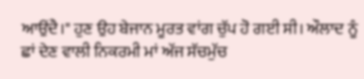ਆਉਂਦੈ।" ਹੁਣ ਉਹ ਬੇਜਾਨ ਮੂਰਤ ਵਾਂਗ ਚੁੱਪ ਹੋ ਗਈ ਸੀ। ਔਲਾਦ ਨੂੰ ਛਾਂ ਦੇਣ ਵਾਲੀ ਨਿਕਰਮੀ ਮਾਂ ਅੱਜ ਸੱਚਮੁੱਚ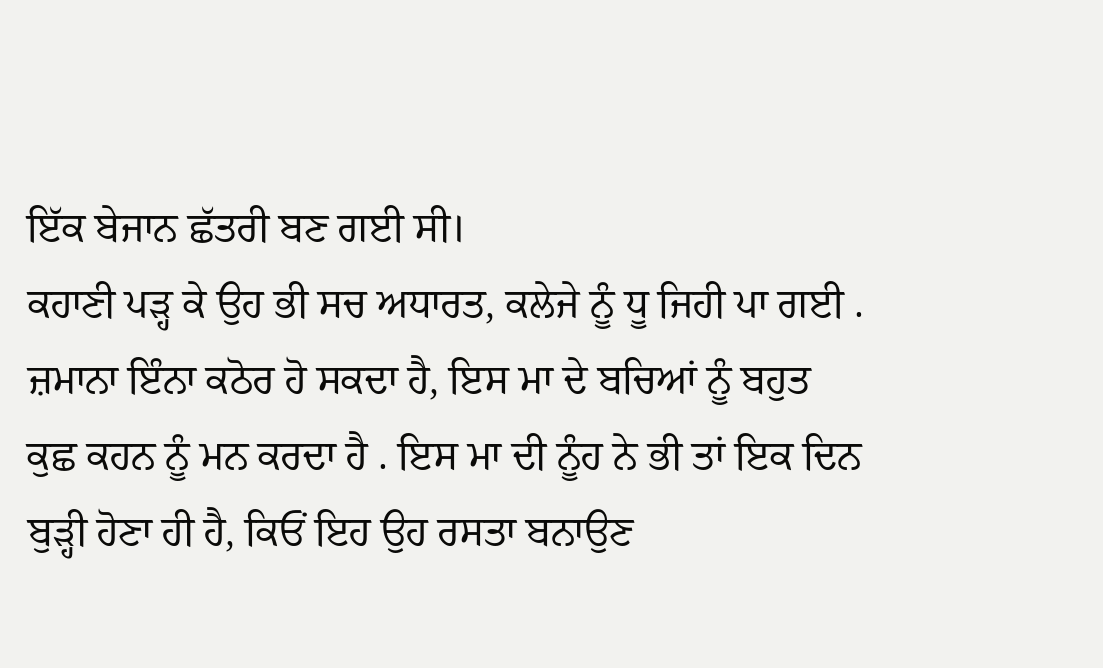ਇੱਕ ਬੇਜਾਨ ਛੱਤਰੀ ਬਣ ਗਈ ਸੀ।
ਕਹਾਣੀ ਪੜ੍ਹ ਕੇ ਉਹ ਭੀ ਸਚ ਅਧਾਰਤ, ਕਲੇਜੇ ਨੂੰ ਧੂ ਜਿਹੀ ਪਾ ਗਈ . ਜ਼ਮਾਨਾ ਇੰਨਾ ਕਠੋਰ ਹੋ ਸਕਦਾ ਹੈ, ਇਸ ਮਾ ਦੇ ਬਚਿਆਂ ਨੂੰ ਬਹੁਤ ਕੁਛ ਕਹਨ ਨੂੰ ਮਨ ਕਰਦਾ ਹੈ . ਇਸ ਮਾ ਦੀ ਨੂੰਹ ਨੇ ਭੀ ਤਾਂ ਇਕ ਦਿਨ ਬੁੜ੍ਹੀ ਹੋਣਾ ਹੀ ਹੈ, ਕਿਓਂ ਇਹ ਉਹ ਰਸਤਾ ਬਨਾਉਣ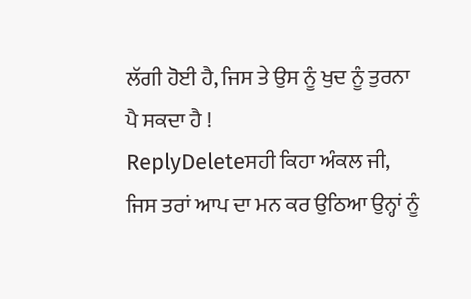ਲੱਗੀ ਹੋਈ ਹੈ, ਜਿਸ ਤੇ ਉਸ ਨੂੰ ਖੁਦ ਨੂੰ ਤੁਰਨਾ ਪੈ ਸਕਦਾ ਹੈ !
ReplyDeleteਸਹੀ ਕਿਹਾ ਅੰਕਲ ਜੀ, ਜਿਸ ਤਰਾਂ ਆਪ ਦਾ ਮਨ ਕਰ ਉਠਿਆ ਉਨ੍ਹਾਂ ਨੂੰ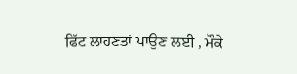ਫਿੱਟ ਲਾਹਣਤਾਂ ਪਾਉਣ ਲਈ , ਮੌਕੇ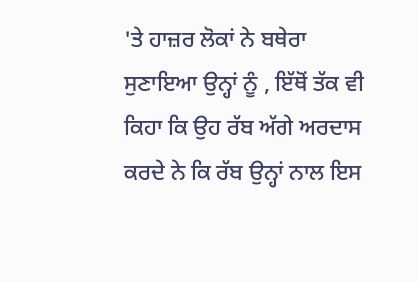'ਤੇ ਹਾਜ਼ਰ ਲੋਕਾਂ ਨੇ ਬਥੇਰਾ ਸੁਣਾਇਆ ਉਨ੍ਹਾਂ ਨੂੰ , ਇੱਥੋਂ ਤੱਕ ਵੀ ਕਿਹਾ ਕਿ ਉਹ ਰੱਬ ਅੱਗੇ ਅਰਦਾਸ ਕਰਦੇ ਨੇ ਕਿ ਰੱਬ ਉਨ੍ਹਾਂ ਨਾਲ ਇਸ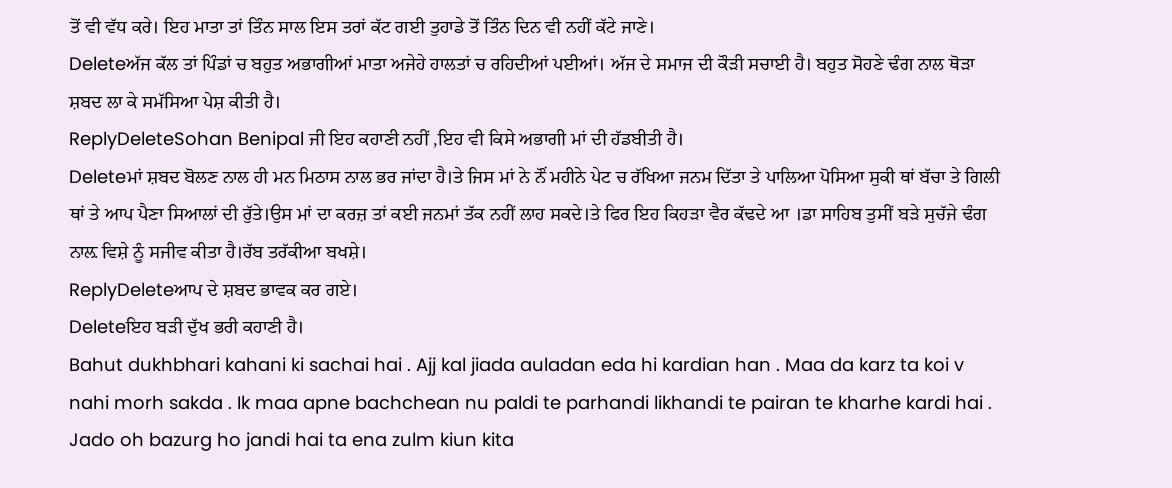ਤੋਂ ਵੀ ਵੱਧ ਕਰੇ। ਇਹ ਮਾਤਾ ਤਾਂ ਤਿੰਨ ਸਾਲ ਇਸ ਤਰਾਂ ਕੱਟ ਗਈ ਤੁਹਾਡੇ ਤੋਂ ਤਿੰਨ ਦਿਨ ਵੀ ਨਹੀਂ ਕੱਟੇ ਜਾਣੇ।
Deleteਅੱਜ ਕੱਲ ਤਾਂ ਪਿੰਡਾਂ ਚ ਬਹੁਤ ਅਭਾਗੀਆਂ ਮਾਤਾ ਅਜੇਹੇ ਹਾਲਤਾਂ ਚ ਰਹਿਦੀਆਂ ਪਈਆਂ। ਅੱਜ ਦੇ ਸਮਾਜ ਦੀ ਕੌੜੀ ਸਚਾਈ ਹੈ। ਬਹੁਤ ਸੋਹਣੇ ਢੰਗ ਨਾਲ ਥੋੜਾ ਸ਼ਬਦ ਲਾ ਕੇ ਸਮੱਸਿਆ ਪੇਸ਼ ਕੀਤੀ ਹੈ।
ReplyDeleteSohan Benipal ਜੀ ਇਹ ਕਹਾਣੀ ਨਹੀਂ ,ਇਹ ਵੀ ਕਿਸੇ ਅਭਾਗੀ ਮਾਂ ਦੀ ਹੱਡਬੀਤੀ ਹੈ।
Deleteਮਾਂ ਸ਼ਬਦ ਬੋਲਣ ਨਾਲ ਹੀ ਮਨ ਮਿਠਾਸ ਨਾਲ ਭਰ ਜਾਂਦਾ ਹੈ।ਤੇ ਜਿਸ ਮਾਂ ਨੇ ਨੌਂ ਮਹੀਨੇ ਪੇਟ ਚ ਰੱਖਿਆ ਜਨਮ ਦਿੱਤਾ ਤੇ ਪਾਲਿਆ ਪੋਸਿਆ ਸੁਕੀ ਥਾਂ ਬੱਚਾ ਤੇ ਗਿਲੀ ਥਾਂ ਤੇ ਆਪ ਪੈਣਾ ਸਿਆਲਾਂ ਦੀ ਰੁੱਤੇ।ਉਸ ਮਾਂ ਦਾ ਕਰਜ਼ ਤਾਂ ਕਈ ਜਨਮਾਂ ਤੱਕ ਨਹੀਂ ਲਾਹ ਸਕਦੇ।ਤੇ ਫਿਰ ਇਹ ਕਿਹੜਾ ਵੈਰ ਕੱਢਦੇ ਆ ।ਡਾ ਸਾਹਿਬ ਤੁਸੀਂ ਬੜੇ ਸੁਚੱਜੇ ਢੰਗ ਨਾਲ਼ ਵਿਸ਼ੇ ਨੂੰ ਸਜੀਵ ਕੀਤਾ ਹੈ।ਰੱਬ ਤਰੱਕੀਆ ਬਖਸ਼ੇ।
ReplyDeleteਆਪ ਦੇ ਸ਼ਬਦ ਭਾਵਕ ਕਰ ਗਏ।
Deleteਇਹ ਬੜੀ ਦੁੱਖ ਭਰੀ ਕਹਾਣੀ ਹੈ।
Bahut dukhbhari kahani ki sachai hai . Ajj kal jiada auladan eda hi kardian han . Maa da karz ta koi v nahi morh sakda . Ik maa apne bachchean nu paldi te parhandi likhandi te pairan te kharhe kardi hai . Jado oh bazurg ho jandi hai ta ena zulm kiun kita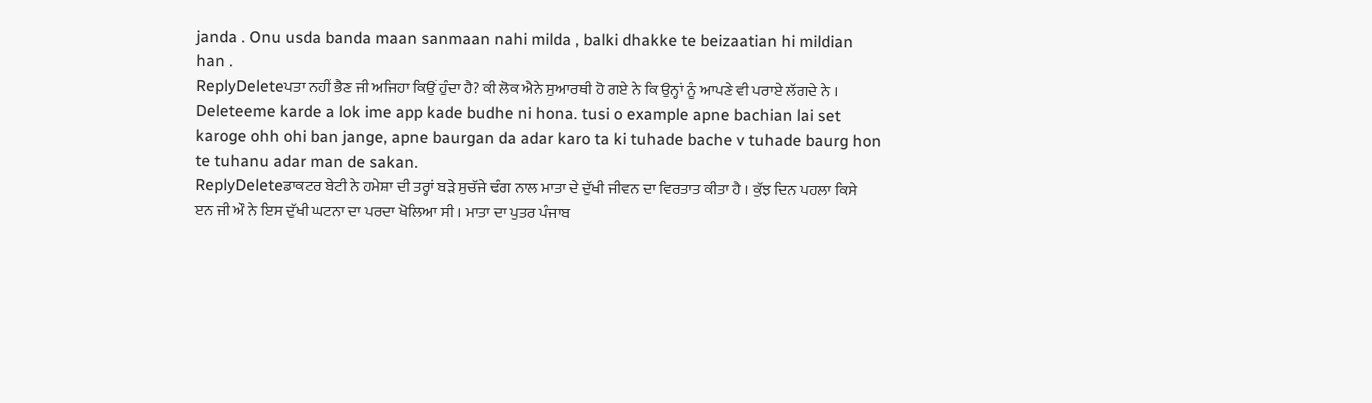janda . Onu usda banda maan sanmaan nahi milda , balki dhakke te beizaatian hi mildian han .
ReplyDeleteਪਤਾ ਨਹੀਂ ਭੈਣ ਜੀ ਅਜਿਹਾ ਕਿਉਂ ਹੁੰਦਾ ਹੈ? ਕੀ ਲੋਕ ਐਨੇ ਸੁਆਰਥੀ ਹੋ ਗਏ ਨੇ ਕਿ ਉਨ੍ਹਾਂ ਨੂੰ ਆਪਣੇ ਵੀ ਪਰਾਏ ਲੱਗਦੇ ਨੇ ।
Deleteeme karde a lok ime app kade budhe ni hona. tusi o example apne bachian lai set karoge ohh ohi ban jange, apne baurgan da adar karo ta ki tuhade bache v tuhade baurg hon te tuhanu adar man de sakan.
ReplyDeleteਡਾਕਟਰ ਬੇਟੀ ਨੇ ਹਮੇਸ਼ਾ ਦੀ ਤਰ੍ਹਾਂ ਬੜੇ ਸੁਚੱਜੇ ਢੰਗ ਨਾਲ ਮਾਤਾ ਦੇ ਦੁੱਖੀ ਜੀਵਨ ਦਾ ਵਿਰਤਾਤ ਕੀਤਾ ਹੈ । ਕੁੱਝ ਦਿਨ ਪਹਲਾ ਕਿਸੇ ੲਨ ਜੀ ਔ ਨੇ ਇਸ ਦੁੱਖੀ ਘਟਨਾ ਦਾ ਪਰਦਾ ਖੋਲਿਆ ਸੀ । ਮਾਤਾ ਦਾ ਪੁਤਰ ਪੰਜਾਬ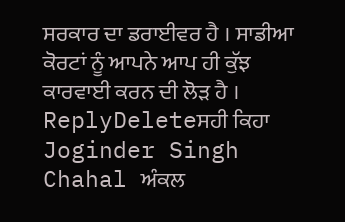ਸਰਕਾਰ ਦਾ ਡਰਾਈਵਰ ਹੈ । ਸਾਡੀਆ ਕੋਰਟਾਂ ਨੂੰ ਆਪਨੇ ਆਪ ਹੀ ਕੁੱਝ ਕਾਰਵਾਈ ਕਰਨ ਦੀ ਲੋੜ ਹੈ ।
ReplyDeleteਸਹੀ ਕਿਹਾ Joginder Singh Chahal ਅੰਕਲ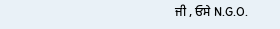ਜੀ , ਓਸੇ N.G.O.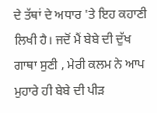ਦੇ ਤੱਥਾਂ ਦੇ ਅਧਾਰ 'ਤੇ ਇਹ ਕਹਾਣੀ ਲਿਖੀ ਹੈ। ਜਦੋਂ ਮੈਂ ਬੇਬੇ ਦੀ ਦੁੱਖ ਗਾਥਾ ਸੁਣੀ , ਮੇਰੀ ਕਲਮ ਨੇ ਆਪ ਮੁਹਾਰੇ ਹੀ ਬੇਬੇ ਦੀ ਪੀੜ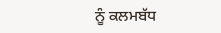ਨੂੰ ਕਲਮਬੱਧ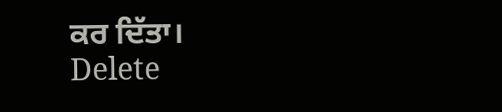ਕਰ ਦਿੱਤਾ।
Delete